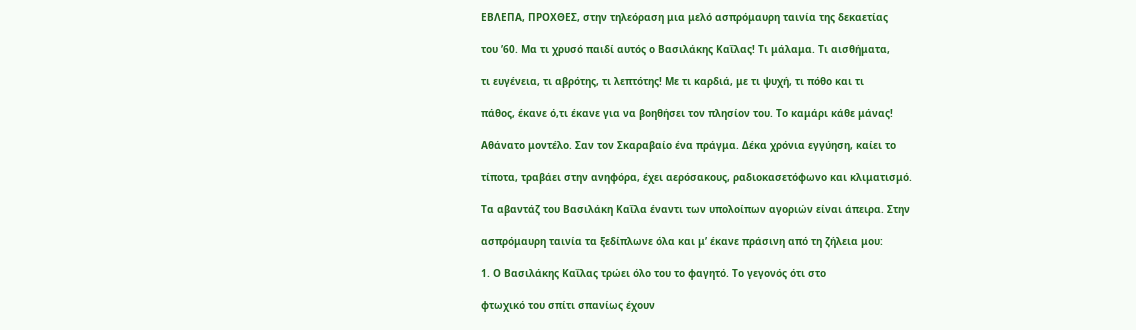ΕΒΛΕΠΑ, ΠΡΟΧΘΕΣ, στην τηλεόραση μια μελό ασπρόμαυρη ταινία της δεκαετίας

του ’60. Μα τι χρυσό παιδί αυτός ο Βασιλάκης Καΐλας! Τι μάλαμα. Τι αισθήματα,

τι ευγένεια, τι αβρότης, τι λεπτότης! Με τι καρδιά, με τι ψυχή, τι πόθο και τι

πάθος, έκανε ό,τι έκανε για να βοηθήσει τον πλησίον του. Το καμάρι κάθε μάνας!

Αθάνατο μοντέλο. Σαν τον Σκαραβαίο ένα πράγμα. Δέκα χρόνια εγγύηση, καίει το

τίποτα, τραβάει στην ανηφόρα, έχει αερόσακους, ραδιοκασετόφωνο και κλιματισμό.

Τα αβαντάζ του Βασιλάκη Καΐλα έναντι των υπολοίπων αγοριών είναι άπειρα. Στην

ασπρόμαυρη ταινία τα ξεδίπλωνε όλα και μ’ έκανε πράσινη από τη ζήλεια μου:

1. Ο Βασιλάκης Καΐλας τρώει όλο του το φαγητό. Το γεγονός ότι στο

φτωχικό του σπίτι σπανίως έχουν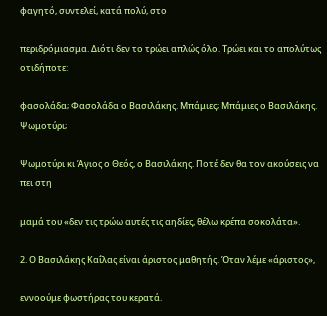φαγητό, συντελεί, κατά πολύ, στο

περιδρόμιασμα. Διότι δεν το τρώει απλώς όλο. Τρώει και το απολύτως οτιδήποτε:

φασολάδα; Φασολάδα ο Βασιλάκης. Μπάμιες; Μπάμιες ο Βασιλάκης. Ψωμοτύρι;

Ψωμοτύρι κι Άγιος ο Θεός, ο Βασιλάκης. Ποτέ δεν θα τον ακούσεις να πει στη

μαμά του «δεν τις τρώω αυτές τις αηδίες, θέλω κρέπα σοκολάτα».

2. Ο Βασιλάκης Καΐλας είναι άριστος μαθητής. Όταν λέμε «άριστος»,

εννοούμε φωστήρας του κερατά.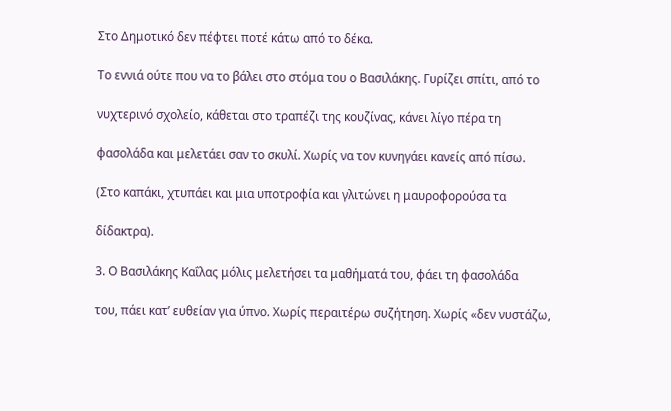Στο Δημοτικό δεν πέφτει ποτέ κάτω από το δέκα.

Το εννιά ούτε που να το βάλει στο στόμα του ο Βασιλάκης. Γυρίζει σπίτι, από το

νυχτερινό σχολείο, κάθεται στο τραπέζι της κουζίνας, κάνει λίγο πέρα τη

φασολάδα και μελετάει σαν το σκυλί. Χωρίς να τον κυνηγάει κανείς από πίσω.

(Στο καπάκι, χτυπάει και μια υποτροφία και γλιτώνει η μαυροφορούσα τα

δίδακτρα).

3. Ο Βασιλάκης Καΐλας μόλις μελετήσει τα μαθήματά του, φάει τη φασολάδα

του, πάει κατ’ ευθείαν για ύπνο. Χωρίς περαιτέρω συζήτηση. Χωρίς «δεν νυστάζω,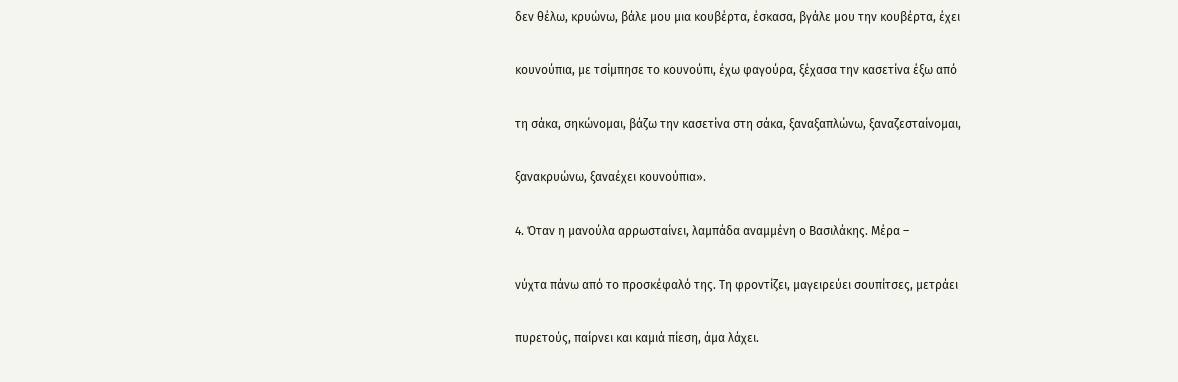δεν θέλω, κρυώνω, βάλε μου μια κουβέρτα, έσκασα, βγάλε μου την κουβέρτα, έχει

κουνούπια, με τσίμπησε το κουνούπι, έχω φαγούρα, ξέχασα την κασετίνα έξω από

τη σάκα, σηκώνομαι, βάζω την κασετίνα στη σάκα, ξαναξαπλώνω, ξαναζεσταίνομαι,

ξανακρυώνω, ξαναέχει κουνούπια».

4. Όταν η μανούλα αρρωσταίνει, λαμπάδα αναμμένη ο Βασιλάκης. Μέρα –

νύχτα πάνω από το προσκέφαλό της. Τη φροντίζει, μαγειρεύει σουπίτσες, μετράει

πυρετούς, παίρνει και καμιά πίεση, άμα λάχει.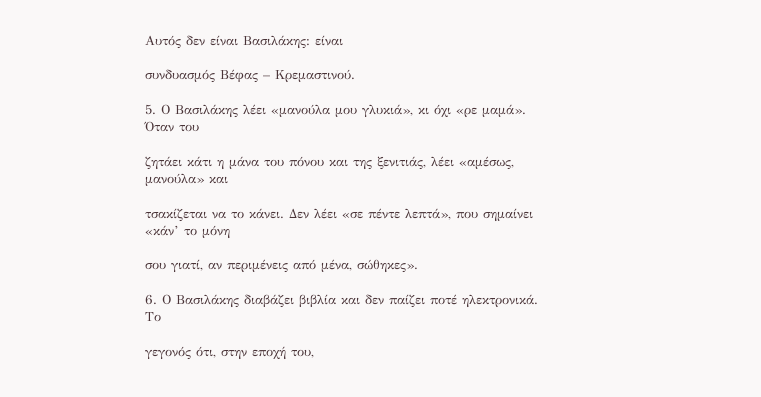Αυτός δεν είναι Βασιλάκης: είναι

συνδυασμός Βέφας – Κρεμαστινού.

5. Ο Βασιλάκης λέει «μανούλα μου γλυκιά», κι όχι «ρε μαμά». Όταν του

ζητάει κάτι η μάνα του πόνου και της ξενιτιάς, λέει «αμέσως, μανούλα» και

τσακίζεται να το κάνει. Δεν λέει «σε πέντε λεπτά», που σημαίνει «κάν’ το μόνη

σου γιατί, αν περιμένεις από μένα, σώθηκες».

6. Ο Βασιλάκης διαβάζει βιβλία και δεν παίζει ποτέ ηλεκτρονικά. Το

γεγονός ότι, στην εποχή του,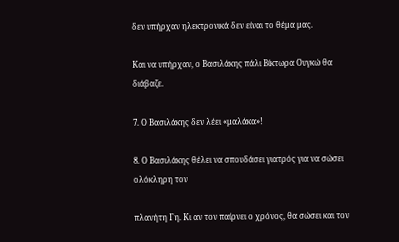δεν υπήρχαν ηλεκτρονικά δεν είναι το θέμα μας.

Και να υπήρχαν, ο Βασιλάκης πάλι Βίκτωρα Ουγκώ θα διάβαζε.

7. Ο Βασιλάκης δεν λέει «μαλάκα»!

8. Ο Βασιλάκης θέλει να σπουδάσει γιατρός για να σώσει ολόκληρη τον

πλανήτη Γη. Κι αν τον παίρνει ο χρόνος, θα σώσει και τον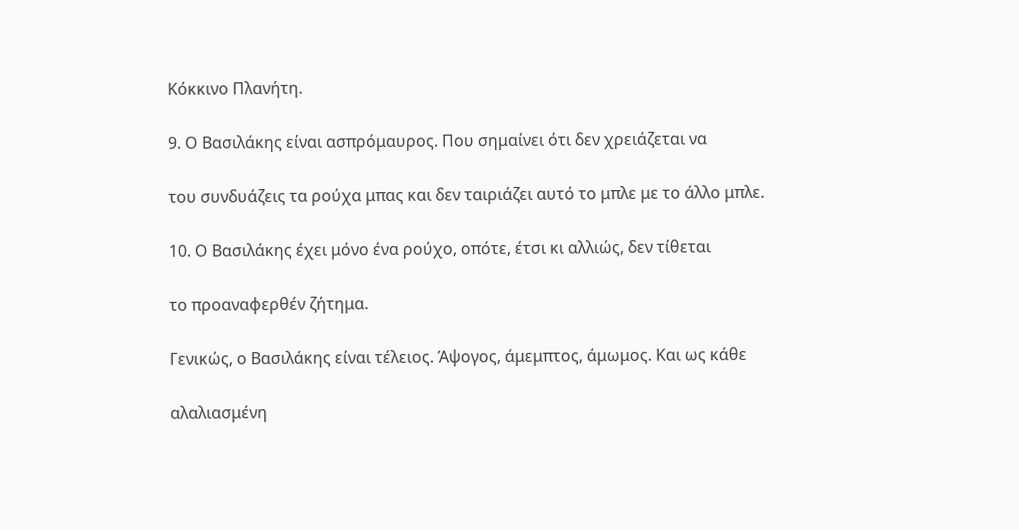Κόκκινο Πλανήτη.

9. Ο Βασιλάκης είναι ασπρόμαυρος. Που σημαίνει ότι δεν χρειάζεται να

του συνδυάζεις τα ρούχα μπας και δεν ταιριάζει αυτό το μπλε με το άλλο μπλε.

10. Ο Βασιλάκης έχει μόνο ένα ρούχο, οπότε, έτσι κι αλλιώς, δεν τίθεται

το προαναφερθέν ζήτημα.

Γενικώς, ο Βασιλάκης είναι τέλειος. Άψογος, άμεμπτος, άμωμος. Και ως κάθε

αλαλιασμένη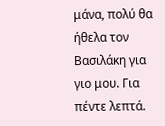μάνα, πολύ θα ήθελα τον Βασιλάκη για γιο μου. Για πέντε λεπτά.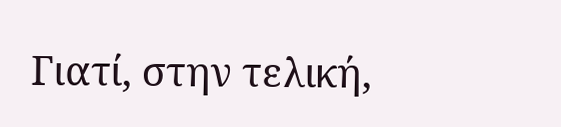Γιατί, στην τελική,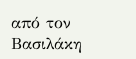από τον Βασιλάκη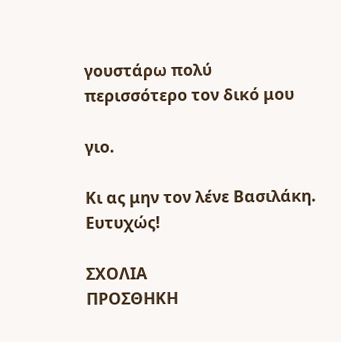γουστάρω πολύ περισσότερο τον δικό μου

γιο.

Κι ας μην τον λένε Βασιλάκη. Ευτυχώς!

ΣΧΟΛΙΑ
ΠΡΟΣΘΗΚΗ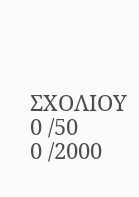ΣΧΟΛΙΟΥ
0 /50
0 /2000